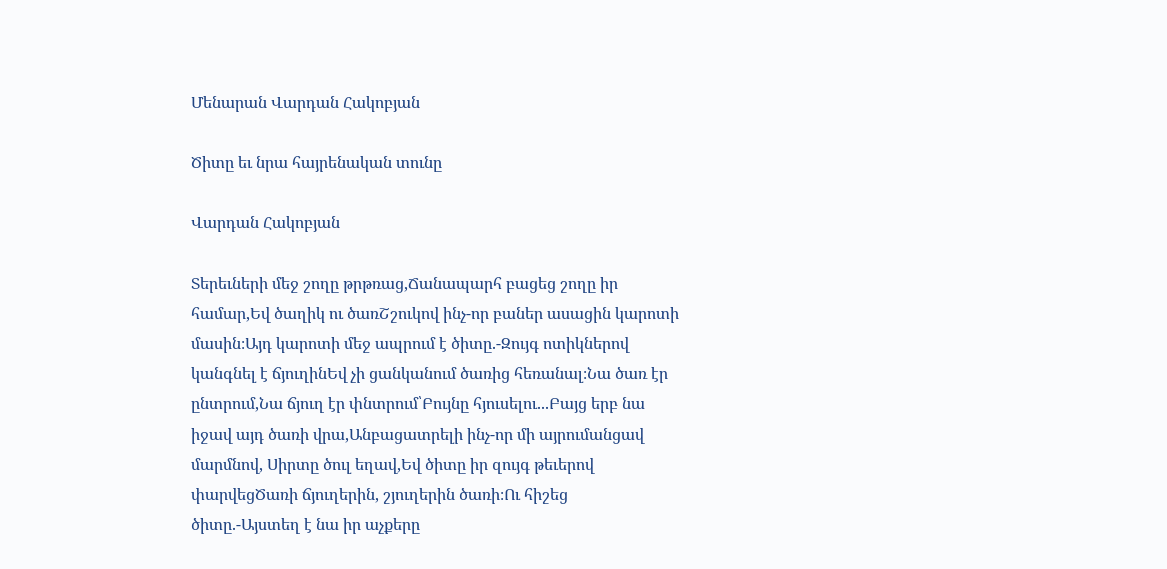Մենարան Վարդան Հակոբյան

Ծիտը եւ նրա հայրենական տունը

Վարդան Հակոբյան

Տերեւների մեջ շողը թրթռաց,Ճանապարհ բացեց շողը իր համար,Եվ ծաղիկ ու ծառՇշուկով ինչ-որ բաներ ասացին կարոտի մասին։Այդ կարոտի մեջ ապրում է ծիտը.-Զույգ ոտիկներով կանգնել է ճյուղինԵվ չի ցանկանում ծառից հեռանալ։Նա ծառ էր ընտրում,Նա ճյուղ էր փնտրում՝Բույնը հյուսելու...Բայց երբ նա իջավ այդ ծառի վրա,Անբացատրելի ինչ-որ մի այրումանցավ մարմնով, Սիրտը ծուլ եղավ,Եվ ծիտը իր զույգ թեւերով փարվեցԾառի ճյուղերին, շյուղերին ծառի։Ու հիշեց ծիտը.-Այստեղ է նա իր աչքերը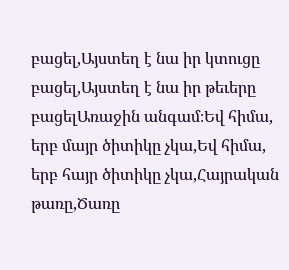բացել,Այստեղ է նա իր կտուցը բացել,Այստեղ է նա իր թեւերը բացելԱռաջին անգամ։Եվ հիմա, երբ մայր ծիտիկը չկա,Եվ հիմա, երբ հայր ծիտիկը չկա,Հայրական թառը,Ծառը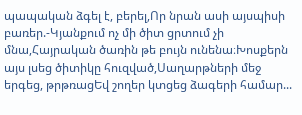պապական ձգել է, բերել,Որ նրան ասի այսպիսի բառեր.-Կյանքում ոչ մի ծիտ ցրտում չի մնա,Հայրական ծառին թե բույն ունենա։Խոսքերն այս լսեց ծիտիկը հուզված,Սաղարթների մեջ երգեց, թրթռացԵվ շողեր կտցեց ձագերի համար...